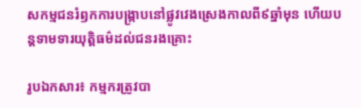សកម្មជនរំឭកការបង្រ្កាបនៅផ្លូវវេងស្រេងកាលពី៩ឆ្នាំមុន ហើយបន្តទាមទារយុត្តិធម៌ដល់ជនរងគ្រោះ

រូបឯកសារ៖ កម្មករត្រូវបា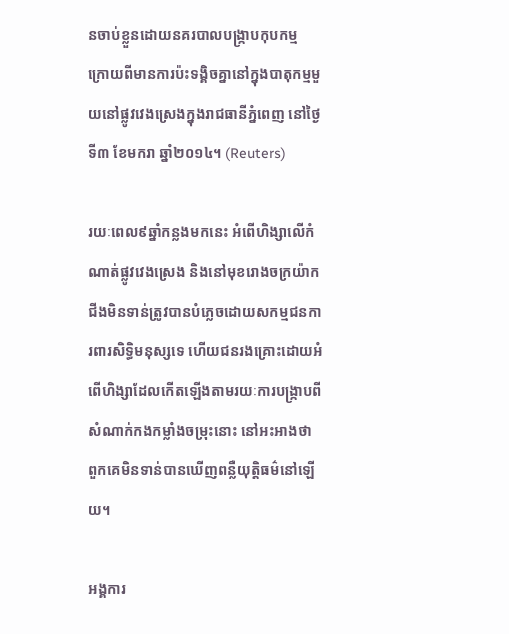នចាប់ខ្លួនដោយនគរបាលបង្ក្រាបកុបកម្ម ក្រោយពីមានការប៉ះទង្គិចគ្នានៅក្នុងបាតុកម្មមួយនៅផ្លូវវេងស្រេងក្នុងរាជធានីភ្នំពេញ នៅថ្ងៃទី៣ ខែមករា ឆ្នាំ២០១៤។ (Reuters)

រយៈពេល៩ឆ្នាំកន្លងមកនេះ អំពើហិង្សាលើកំណាត់ផ្លូវវេងស្រេង និងនៅមុខរោងចក្រយ៉ាកជីងមិនទាន់ត្រូវបានបំភ្លេចដោយសកម្មជនការពារសិទ្ធិមនុស្សទេ ហើយជនរងគ្រោះដោយអំពើហិង្សាដែលកើតឡើងតាមរយៈការបង្ក្រាបពីសំណាក់កងកម្លាំងចម្រុះនោះ នៅអះអាងថា ពួកគេមិនទាន់បានឃើញពន្លឺយុត្តិធម៌នៅឡើយ។

អង្គការ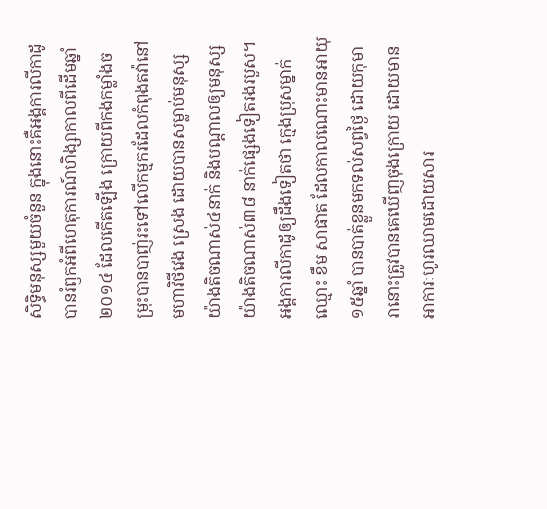សិទ្ធិមនុស្សមួយចំនួន ក្នុងនោះគឺអង្គការលីកាដូ បានរំឭកអំពីហេតុការណ៍ហិង្សាកាលពីដើមឆ្នាំ២០១៤ ដែលកើតឡើង ក្រោយពីកងកម្លាំងចម្រុះបានបាញ់រះទៅលើកម្មករដែលកំពុងតវ៉ានៅមហាវិថីវេង ស្រេង ដោយបានសម្លាប់មនុស្សយ៉ាងតិចណាស់៤នាក់ និងបណ្តាលឲ្យមនុស្សយ៉ាងតិចណាស់៣៨ នាក់ផ្សេងទៀតរងរបួស។ អង្គការលីកាដូឲ្យដឹងទៀតថា ក្មេងប្រុសម្នាក់ឈ្មោះ ខឹម សាផាត ដែលកាលណោះមានអាយុ១៥ឆ្នាំ បានបាត់ខ្លួនមកទល់សព្វថ្ងៃ ដោយកុមារានោះត្រូវបានគេឃើញចុងក្រោយ ដោយមានអាការៈហូរឈាមដោយសារ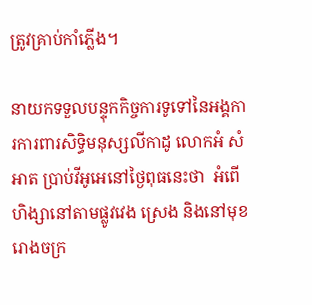ត្រូវគ្រាប់កាំភ្លើង។

នាយកទទួលបន្ទុកកិច្ចការទូទៅនៃអង្គការការពារសិទ្ធិមនុស្សលីកាដូ លោកអំ សំអាត ប្រាប់វីអូអេនៅថ្ងៃពុធនេះថា  អំពើហិង្សានៅតាមផ្លូវវេង ស្រេង និងនៅមុខរោងចក្រ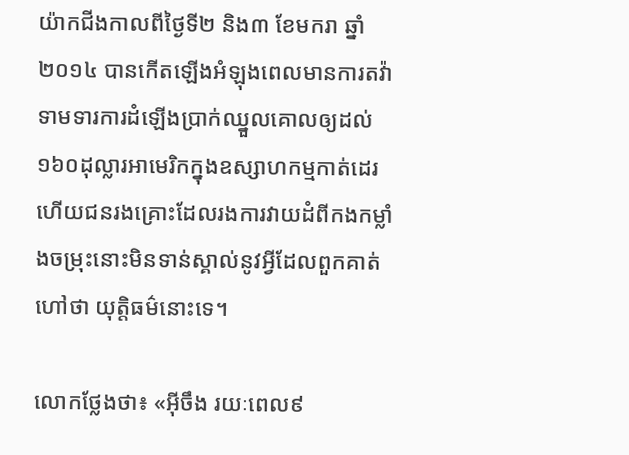យ៉ាកជីងកាលពីថ្ងៃទី២ និង៣ ខែមករា ឆ្នាំ២០១៤ បានកើតឡើងអំឡុងពេលមានការតវ៉ាទាមទារការដំឡើងប្រាក់ឈ្នួលគោលឲ្យដល់១៦០ដុល្លារអាមេរិកក្នុងឧស្សាហកម្មកាត់ដេរ  ហើយជនរងគ្រោះដែលរងការវាយដំពីកងកម្លាំងចម្រុះនោះមិនទាន់ស្គាល់នូវអ្វីដែលពួកគាត់ហៅថា យុត្តិធម៌នោះទេ។

លោកថ្លែងថា៖ «អ៊ីចឹង រយៈពេល៩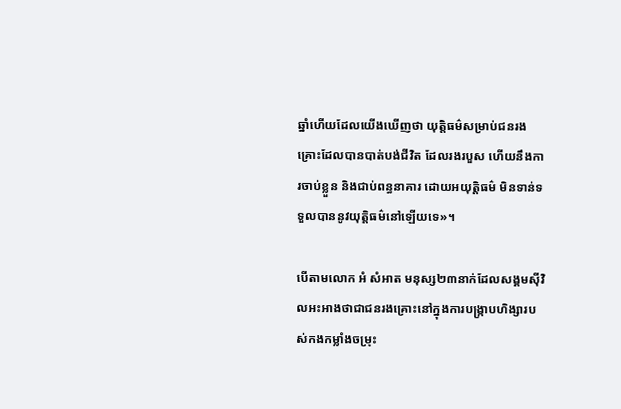ឆ្នាំហើយដែលយើងឃើញថា យុត្តិធម៌សម្រាប់ជនរងគ្រោះដែលបានបាត់បង់ជីវិត ដែលរងរបួស ហើយនឹងការចាប់ខ្លួន និងជាប់ពន្ធនាគារ ដោយអយុត្តិធម៌ មិនទាន់ទទួលបាននូវយុត្តិធម៌នៅឡើយទេ»។

បើតាមលោក អំ សំអាត មនុស្ស២៣នាក់ដែលសង្គមស៊ីវិលអះអាងថាជាជនរងគ្រោះនៅក្នុងការបង្ក្រាបហិង្សារបស់កងកម្លាំងចម្រុះ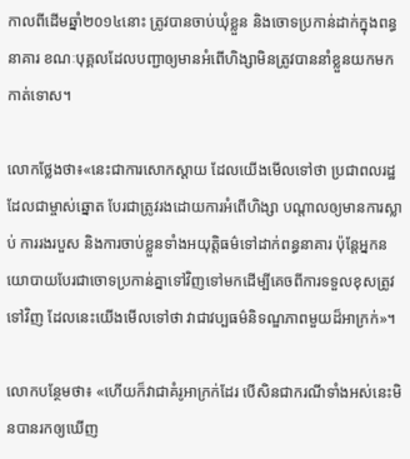កាលពីដើមឆ្នាំ២០១៤នោះ ត្រូវបានចាប់ឃុំខ្លួន និងចោទប្រកាន់ដាក់ក្នុងពន្ធនាគារ ខណៈបុគ្គលដែលបញ្ជាឲ្យមានអំពើហិង្សាមិនត្រូវបាននាំខ្លួនយកមកកាត់ទោស។

លោកថ្លែងថា៖«នេះជាការសោកស្តាយ ដែលយើងមើលទៅថា ប្រជាពលរដ្ឋ ដែលជាម្ចាស់ឆ្នោត បែរជាត្រូវរងដោយការអំពើហិង្សា បណ្តាលឲ្យមានការស្លាប់ ការរងរបួស និងការចាប់ខ្លួនទាំងអយុត្តិធម៌ទៅដាក់ពន្ធនាគារ ប៉ុន្តែអ្នកនយោបាយបែរជាចោទប្រកាន់គ្នាទៅវិញទៅមកដើម្បីគេចពីការទទួលខុសត្រូវទៅវិញ ដែលនេះយើងមើលទៅថា វាជាវប្បធម៌និទណ្ឌភាពមួយដ៏អាក្រក់»។

លោកបន្ថែមថា៖ «ហើយក៏វាជាគំរូអាក្រក់ដែរ បើសិនជាករណីទាំងអស់នេះមិនបានរកឲ្យឃើញ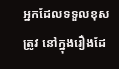អ្នកដែលទទួលខុសត្រូវ នៅក្នុងរឿងដែ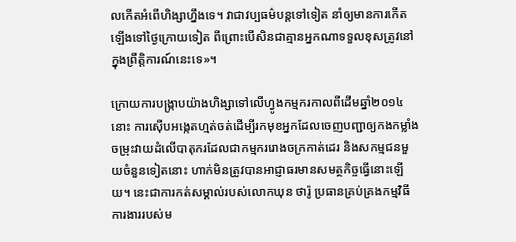លកើតអំពើហិង្សាហ្នឹងទេ។ វាជាវប្បធម៌បន្តទៅទៀត នាំឲ្យមានការកើតឡើងទៅថ្ងៃក្រោយទៀត ពីព្រោះបើសិនជាគ្មានអ្នកណាទទួលខុសត្រូវនៅក្នុងព្រឹត្តិការណ៍នេះទេ»។

ក្រោយការបង្ក្រាបយ៉ាងហិង្សាទៅលើហ្វូងកម្មករកាលពីដើមឆ្នាំ២០១៤នោះ ការស៊ើបអង្កេតហ្មត់ចត់ដើម្បីរកមុខអ្នកដែលចេញបញ្ជាឲ្យកងកម្លាំងចម្រុះវាយដំលើបាតុករដែលជាកម្មកររោងចក្រកាត់ដេរ និងសកម្មជនមួយចំនួនទៀតនោះ ហាក់មិនត្រូវបានអាជ្ញាធរមានសមត្ថកិច្ចធ្វើនោះឡើយ។ នេះជាការកត់សម្គាល់របស់លោកឃុន ថារ៉ូ ប្រធានគ្រប់គ្រងកម្មវិធីការងាររបស់ម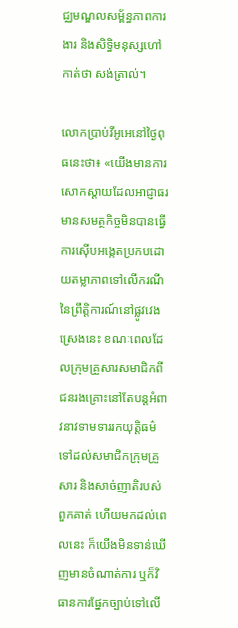ជ្ឈមណ្ឌលសម្ព័ន្ធភាពការងារ និងសិទ្ធិមនុស្សហៅកាត់ថា សង់ត្រាល់។

លោកប្រាប់វីអូអេនៅថ្ងៃពុធនេះថា៖ «យើងមានការសោកស្តាយដែលអាជ្ញាធរមានសមត្ថកិច្ចមិនបានធ្វើការស៊ើបអង្កេតប្រកបដោយតម្លាភាពទៅលើករណីនៃព្រឹត្តិការណ៍នៅផ្លូវវេង ស្រេងនេះ ខណៈពេលដែលក្រុមគ្រួសារសមាជិកពីជនរងគ្រោះនៅតែបន្តអំពាវនាវទាមទាររកយុត្តិធម៌ទៅដល់សមាជិកក្រុមគ្រួសារ និងសាច់ញាតិរបស់ពួកគាត់ ហើយមកដល់ពេលនេះ ក៏យើងមិនទាន់ឃើញមានចំណាត់ការ ឬក៏វិធានការផ្នែកច្បាប់ទៅលើ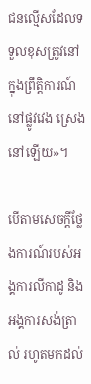ជនល្មើសដែលទទួលខុសត្រូវនៅក្នុងព្រឹត្តិការណ៍នៅផ្លូវវេង ស្រេងនៅឡើយ»។

បើតាមសេចក្តីថ្លែងការណ៍របស់អង្គការលីកាដូ និងអង្គការសង់ត្រាល់ រហូតមកដល់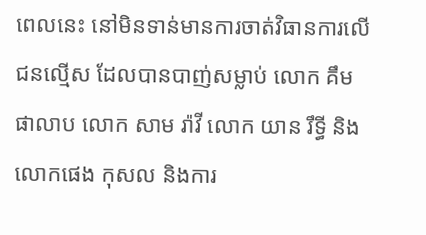ពេលនេះ នៅមិនទាន់មានការចាត់វិធានការលើជនល្មើស ដែលបានបាញ់សម្លាប់ លោក គឹម ផាលាប លោក សាម រ៉ាវី លោក យាន រឹទ្ធី និងលោកផេង កុសល និងការ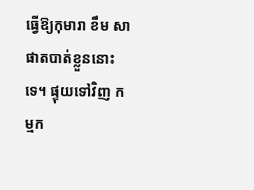ធ្វើឱ្យកុមារា ខឹម សាផាតបាត់ខ្លួននោះទេ។ ផ្ទុយទៅវិញ កម្មក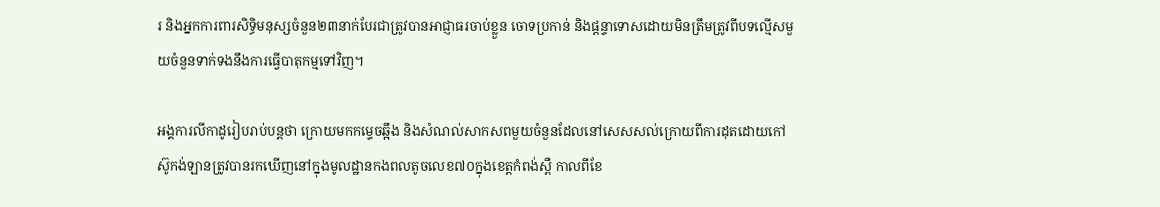រ និងអ្នកការពារសិទិ្ធមនុស្សចំនួន២៣នាក់បែរជាត្រូវបានអាជ្ញាធរចាប់ខ្លួន ចោទប្រកាន់ និងផ្តន្ទាទោសដោយមិនត្រឹមត្រូវពីបទល្មើសមួយចំនួនទាក់ទងនឹងការធ្វើបាតុកម្មទៅវិញ។

អង្គការលីកាដូរៀបរាប់បន្តថា ក្រោយមកកម្ទេចឆ្អឹង និងសំណល់សាកសពមួយចំនួនដែលនៅសេសសល់ក្រោយពីការដុតដោយកៅស៊ូកង់ឡានត្រូវបានរកឃើញនៅក្នុងមូលដ្ឋានកងពលតូចលេខ៧០ក្នុងខេត្តកំពង់ស្ពឺ កាលពីខែ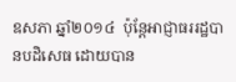ឧសភា ឆ្នាំ២០១៤  ប៉ុន្តែអាជ្ញាធររដ្ឋបានបដិសេធ ដោយបាន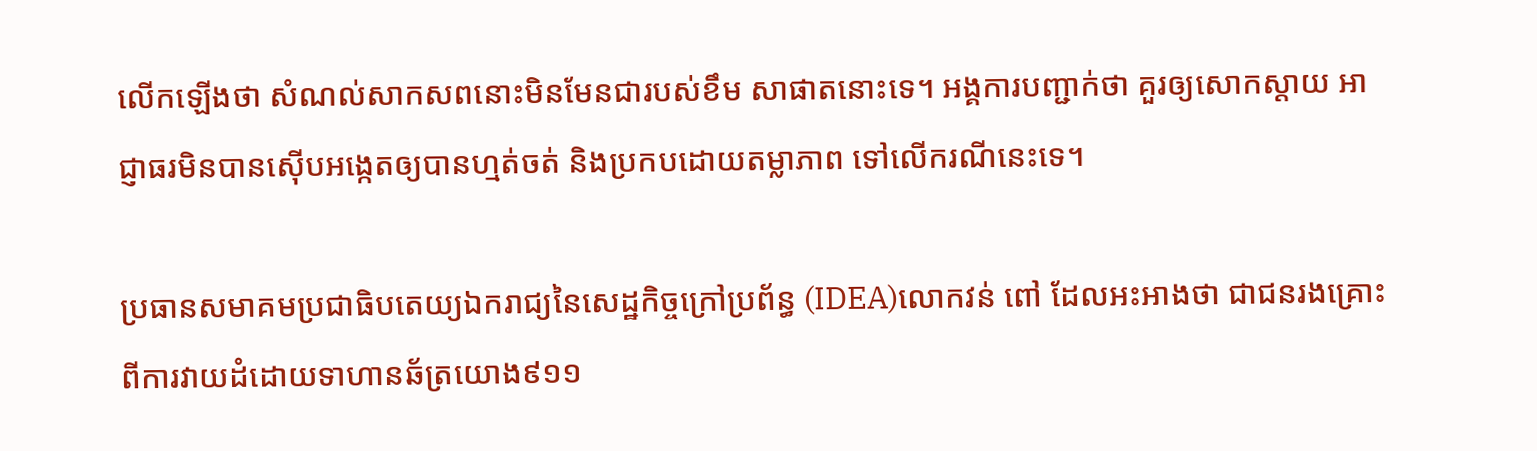លើកឡើងថា សំណល់សាកសពនោះមិនមែនជារបស់ខឹម សាផាតនោះទេ។ អង្គការបញ្ជាក់ថា គួរឲ្យសោកស្តាយ អាជ្ញាធរមិនបានស៊ើបអង្កេតឲ្យបានហ្មត់ចត់ និងប្រកបដោយតម្លាភាព ទៅលើករណីនេះទេ។

ប្រធានសមាគមប្រជាធិបតេយ្យឯករាជ្យនៃសេដ្ឋកិច្ចក្រៅប្រព័ន្ធ (IDEA)លោកវន់ ពៅ ដែលអះអាងថា ជាជនរងគ្រោះពីការវាយដំដោយទាហានឆ័ត្រយោង៩១១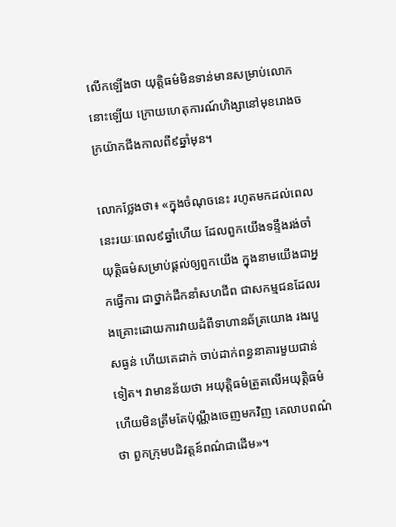លើកឡើងថា យុត្តិធម៌មិនទាន់មានសម្រាប់លោកនោះឡើយ ក្រោយហេតុការណ៍ហិង្សានៅមុខរោងចក្រយ៉ាកជីងកាលពី៩ឆ្នាំមុន។

លោកថ្លែងថា៖ «ក្នុងចំណុចនេះ រហូតមកដល់ពេលនេះរយៈពេល៩ឆ្នាំហើយ ដែលពួកយើងទន្ទឹងរង់ចាំយុត្តិធម៌សម្រាប់ផ្តល់ឲ្យពួកយើង ក្នុងនាមយើងជាអ្នកធ្វើការ ជាថ្នាក់ដឹកនាំសហជីព ជាសកម្មជនដែលរងគ្រោះដោយការវាយដំពីទាហានឆ័ត្រយោង រងរបួសធ្ងន់ ហើយគេដាក់ ចាប់ដាក់ពន្ធនាគារមួយជាន់ទៀត។ វាមានន័យថា អយុត្តិធម៌ត្រួតលើអយុត្តិធម៌ ហើយមិនត្រឹមតែប៉ុណ្ណឹងចេញមកវិញ គេលាបពណ៌ថា ពួកក្រុមបដិវត្តន៍ពណ៌ជាដើម»។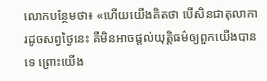លោកបន្ថែមថា៖ «ហើយយើងគិតថា បើសិនជាតុលាការដូចសព្វថ្ងៃនេះ គឺមិនអាចផ្តល់យុត្តិធម៌ឲ្យពួកយើងបានទេ ព្រោះយើង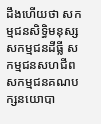ដឹងហើយថា សកម្មជនសិទ្ធិមនុស្ស សកម្មជនដីធ្លី សកម្មជនសហជីព សកម្មជនគណបក្សនយោបា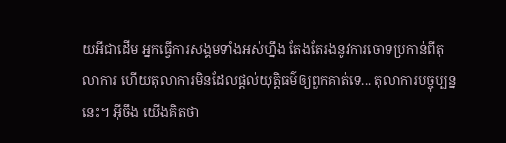យអីជាដើម អ្នកធ្វើការសង្គមទាំងអស់ហ្នឹង តែងតែរងនូវការចោទប្រកាន់ពីតុលាការ ហើយតុលាការមិនដែលផ្តល់យុត្តិធម៌ឲ្យពួកគាត់ទេ... តុលាការបច្ចុប្បន្ននេះ។ អ៊ីចឹង យើងគិតថា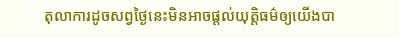តុលាការដូចសព្វថ្ងៃនេះមិនអាចផ្តល់យុត្តិធម៌ឲ្យយើងបា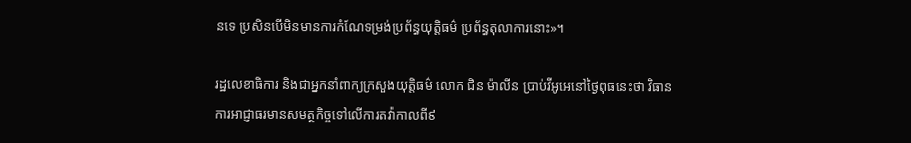នទេ ប្រសិនបើមិនមានការកំណែទម្រង់ប្រព័ន្ធយុត្តិធម៌ ប្រព័ន្ធតុលាការនោះ»។

រដ្ឋលេខាធិការ និងជាអ្នកនាំពាក្យក្រសួងយុត្តិធម៌ លោក ជិន ម៉ាលីន ប្រាប់វីអូអេនៅថ្ងៃពុធនេះថា វិធានការអាជ្ញាធរមានសមត្ថកិច្ចទៅលើការតវ៉ាកាលពី៩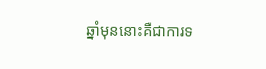ឆ្នាំមុននោះគឺជាការទ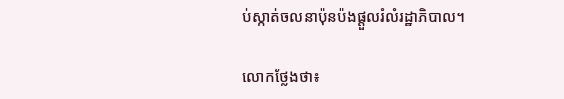ប់ស្កាត់ចលនាប៉ុនប៉ងផ្តួលរំលំរដ្ឋាភិបាល។

លោកថ្លែងថា៖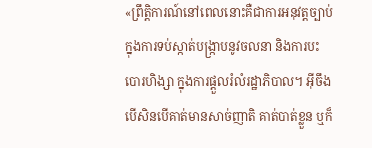«ព្រឹត្តិការណ៍នៅពេលនោះគឺជាការអនុវត្តច្បាប់ ក្នុងការទប់ស្កាត់បង្ក្រាបនូវចលនា និងការបះបោរហិង្សា ក្នុងការផ្តួលរំលំរដ្ឋាភិបាល។ អ៊ីចឹងបើសិនបើគាត់មានសាច់ញាតិ គាត់បាត់ខ្លួន ឬក៏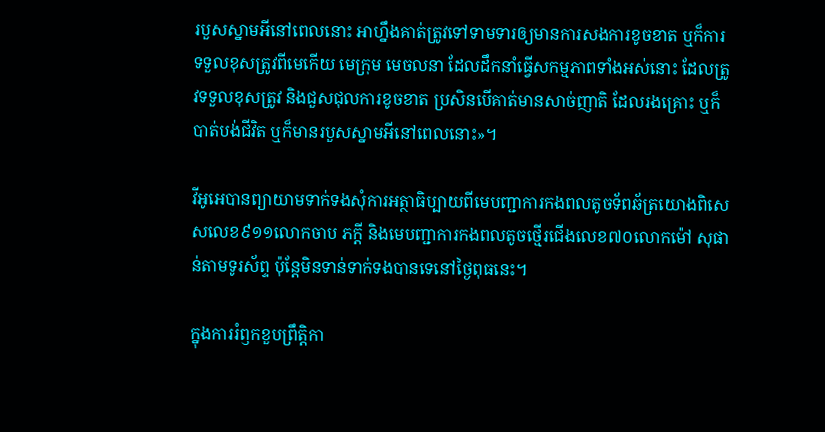របួសស្នាមអីនៅពេលនោះ អាហ្នឹងគាត់ត្រូវទៅទាមទារឲ្យមានការសងការខូចខាត ឬក៏ការទទួលខុសត្រូវពីមេកើយ មេក្រុម មេចលនា ដែលដឹកនាំធ្វើសកម្មភាពទាំងអស់នោះ ដែលត្រូវទទួលខុសត្រូវ និងជួសជុលការខូចខាត ប្រសិនបើគាត់មានសាច់ញាតិ ដែលរងគ្រោះ ឬក៏បាត់បង់ជីវិត ឬក៏មានរបួសស្នាមអីនៅពេលនោះ»។

វីអូអេបានព្យាយាមទាក់ទងសុំការអត្ថាធិប្បាយពីមេបញ្ជាការកងពលតូចទ័ពឆ័ត្រយោងពិសេសលេខ៩១១លោកចាប ភក្តី និងមេបញ្ជាការកងពលតូចថ្មើរជើងលេខ៧០លោកម៉ៅ សុផាន់តាមទូរស័ព្ទ ប៉ុន្តែមិនទាន់ទាក់ទងបានទេនៅថ្ងៃពុធនេះ។

ក្នុងការរំឭកខួបព្រឹត្តិកា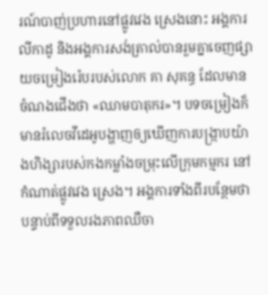រណ៍បាញ់ប្រហារនៅផ្លូវវេង ស្រេងនោះ អង្គការលីកាដូ និងអង្គការសង់ត្រាល់បានរួមគ្នាចេញផ្សាយចម្រៀងរ៉េបរបស់លោក គា សុគន្ធ ដែលមានចំណងជើងថា «ឈាមបាតុករ»។ បទចម្រៀងក៏មានរំលេចវីដេអូបង្ហាញឲ្យឃើញការបង្ក្រាបយ៉ាងហិង្សារបស់កងកម្លាំងចម្រុះលើក្រុមកម្មករ នៅកំណាត់ផ្លូវវេង ស្រេង។ អង្គការទាំងពីរបន្ថែមថា បន្ទាប់ពីទទួលរងភាពឈឺចា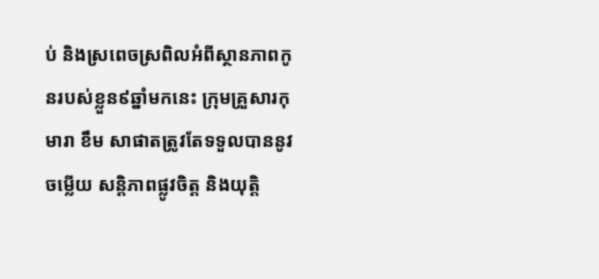ប់ និងស្រពេចស្រពិលអំពីស្ថានភាពកូនរបស់ខ្លួន៩ឆ្នាំមកនេះ ក្រុមគ្រួសារកុមារា ខឹម សាផាតត្រូវតែទទួលបាននូវចម្លើយ សន្តិភាពផ្លូវចិត្ត និងយុត្តិ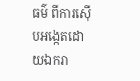ធម៌ ពីការស៊ើបអង្កេតដោយឯករា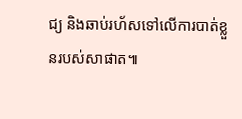ជ្យ និងឆាប់រហ័សទៅលើការបាត់ខ្លួនរបស់សាផាត៕